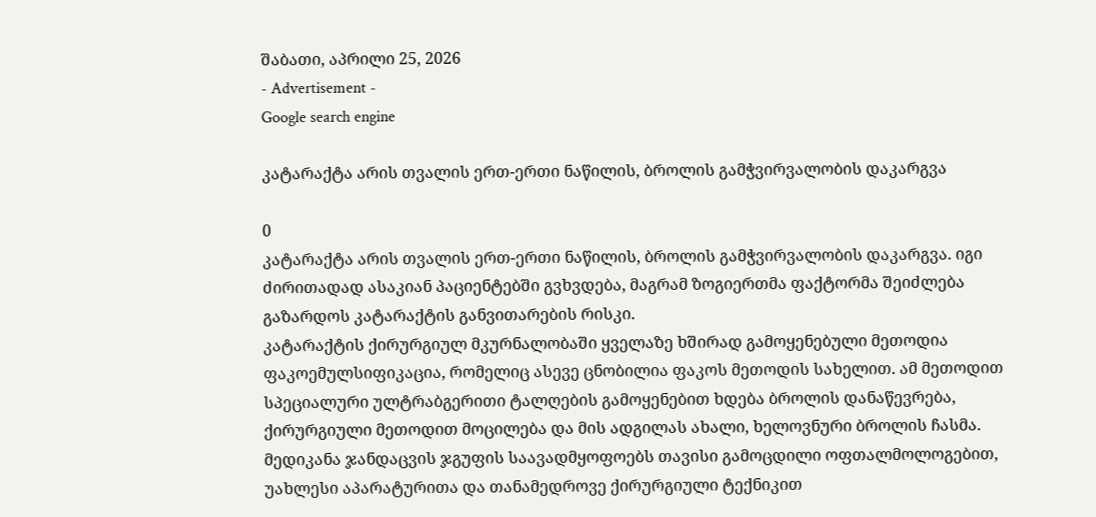შაბათი, აპრილი 25, 2026
- Advertisement -
Google search engine

კატარაქტა არის თვალის ერთ-ერთი ნაწილის, ბროლის გამჭვირვალობის დაკარგვა

0
კატარაქტა არის თვალის ერთ-ერთი ნაწილის, ბროლის გამჭვირვალობის დაკარგვა. იგი ძირითადად ასაკიან პაციენტებში გვხვდება, მაგრამ ზოგიერთმა ფაქტორმა შეიძლება გაზარდოს კატარაქტის განვითარების რისკი.
კატარაქტის ქირურგიულ მკურნალობაში ყველაზე ხშირად გამოყენებული მეთოდია ფაკოემულსიფიკაცია, რომელიც ასევე ცნობილია ფაკოს მეთოდის სახელით. ამ მეთოდით სპეციალური ულტრაბგერითი ტალღების გამოყენებით ხდება ბროლის დანაწევრება, ქირურგიული მეთოდით მოცილება და მის ადგილას ახალი, ხელოვნური ბროლის ჩასმა.
მედიკანა ჯანდაცვის ჯგუფის საავადმყოფოებს თავისი გამოცდილი ოფთალმოლოგებით, უახლესი აპარატურითა და თანამედროვე ქირურგიული ტექნიკით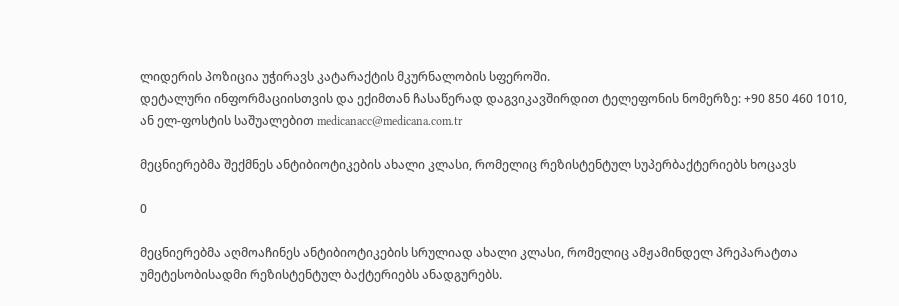ლიდერის პოზიცია უჭირავს კატარაქტის მკურნალობის სფეროში.
დეტალური ინფორმაციისთვის და ექიმთან ჩასაწერად დაგვიკავშირდით ტელეფონის ნომერზე: +90 850 460 1010, ან ელ-ფოსტის საშუალებით medicanacc@medicana.com.tr

მეცნიერებმა შექმნეს ანტიბიოტიკების ახალი კლასი, რომელიც რეზისტენტულ სუპერბაქტერიებს ხოცავს

0

მეცნიერებმა აღმოაჩინეს ანტიბიოტიკების სრულიად ახალი კლასი, რომელიც ამჟამინდელ პრეპარატთა უმეტესობისადმი რეზისტენტულ ბაქტერიებს ანადგურებს.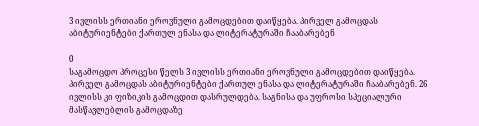3 ივლისს ერთიანი ეროვნული გამოცდებით დაიწყება. პირველ გამოცდას აბიტურიენტები ქართულ ენასა და ლიტერატურაში ჩააბარებენ

0
საგამოცდო პროცესი წელს 3 ივლისს ერთიანი ეროვნული გამოცდებით დაიწყება. პირველ გამოცდას აბიტურიენტები ქართულ ენასა და ლიტერატურაში ჩააბარებენ. 26 ივლისს კი ფიზიკის გამოცდით დასრულდება. საგნისა და უფროსი სპეციალური მასწავლებლის გამოცდაზე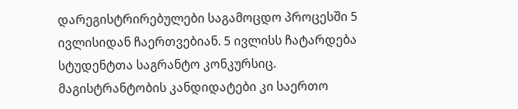დარეგისტრირებულები საგამოცდო პროცესში 5 ივლისიდან ჩაერთვებიან. 5 ივლისს ჩატარდება სტუდენტთა საგრანტო კონკურსიც. მაგისტრანტობის კანდიდატები კი საერთო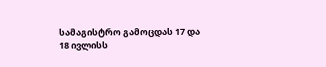სამაგისტრო გამოცდას 17 და 18 ივლისს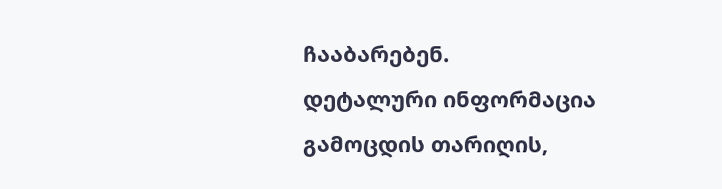ჩააბარებენ.
დეტალური ინფორმაცია გამოცდის თარიღის,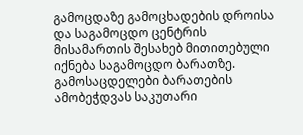გამოცდაზე გამოცხადების დროისა და საგამოცდო ცენტრის მისამართის შესახებ მითითებული იქნება საგამოცდო ბარათზე. გამოსაცდელები ბარათების ამობეჭდვას საკუთარი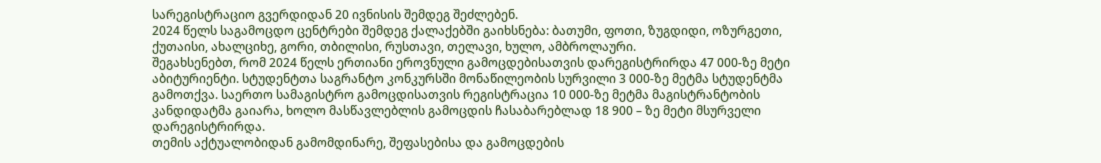სარეგისტრაციო გვერდიდან 20 ივნისის შემდეგ შეძლებენ.
2024 წელს საგამოცდო ცენტრები შემდეგ ქალაქებში გაიხსნება: ბათუმი, ფოთი, ზუგდიდი, ოზურგეთი, ქუთაისი, ახალციხე, გორი, თბილისი, რუსთავი, თელავი, ხულო, ამბროლაური.
შეგახსენებთ, რომ 2024 წელს ერთიანი ეროვნული გამოცდებისათვის დარეგისტრირდა 47 000-ზე მეტი აბიტურიენტი. სტუდენტთა საგრანტო კონკურსში მონაწილეობის სურვილი 3 000-ზე მეტმა სტუდენტმა გამოთქვა. საერთო სამაგისტრო გამოცდისათვის რეგისტრაცია 10 000-ზე მეტმა მაგისტრანტობის კანდიდატმა გაიარა, ხოლო მასწავლებლის გამოცდის ჩასაბარებლად 18 900 – ზე მეტი მსურველი დარეგისტრირდა.
თემის აქტუალობიდან გამომდინარე, შეფასებისა და გამოცდების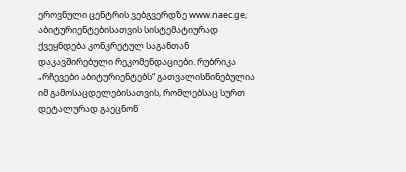ეროვნული ცენტრის ვებგვერდზე www.naec.ge, აბიტურიენტებისათვის სისტემატიურად ქვეყნდება კონკრეტულ საგანთან დაკავშირებული რეკომენდაციები. რუბრიკა „რჩევები აბიტურიენტებს“ გათვალისწინებულია იმ გამოსაცდელებისათვის, რომლებსაც სურთ დეტალურად გაეცნონ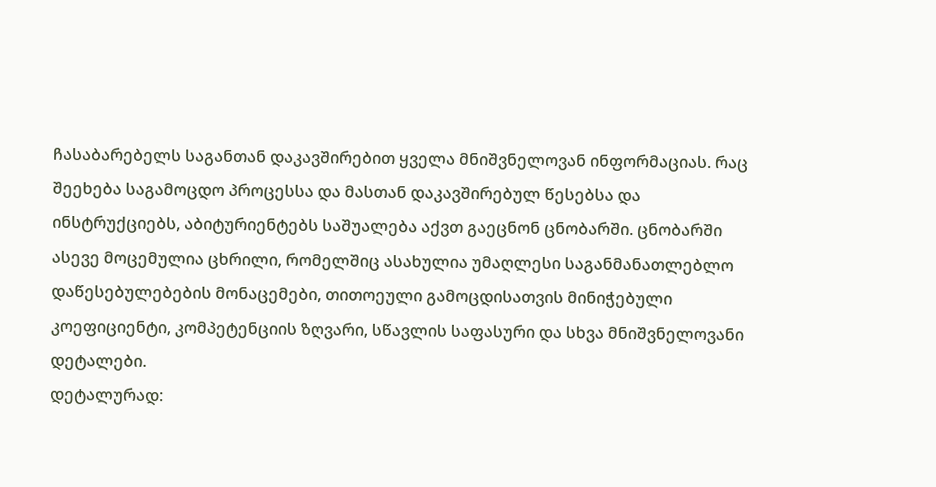ჩასაბარებელს საგანთან დაკავშირებით ყველა მნიშვნელოვან ინფორმაციას. რაც შეეხება საგამოცდო პროცესსა და მასთან დაკავშირებულ წესებსა და ინსტრუქციებს, აბიტურიენტებს საშუალება აქვთ გაეცნონ ცნობარში. ცნობარში ასევე მოცემულია ცხრილი, რომელშიც ასახულია უმაღლესი საგანმანათლებლო დაწესებულებების მონაცემები, თითოეული გამოცდისათვის მინიჭებული კოეფიციენტი, კომპეტენციის ზღვარი, სწავლის საფასური და სხვა მნიშვნელოვანი დეტალები.
დეტალურად: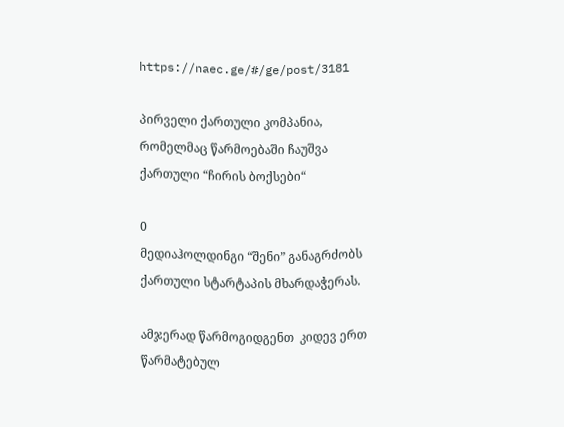https://naec.ge/#/ge/post/3181

პირველი ქართული კომპანია, რომელმაც წარმოებაში ჩაუშვა ქართული “ჩირის ბოქსები“

0
მედიაჰოლდინგი “შენი” განაგრძობს ქართული სტარტაპის მხარდაჭერას.

ამჯერად წარმოგიდგენთ  კიდევ ერთ წარმატებულ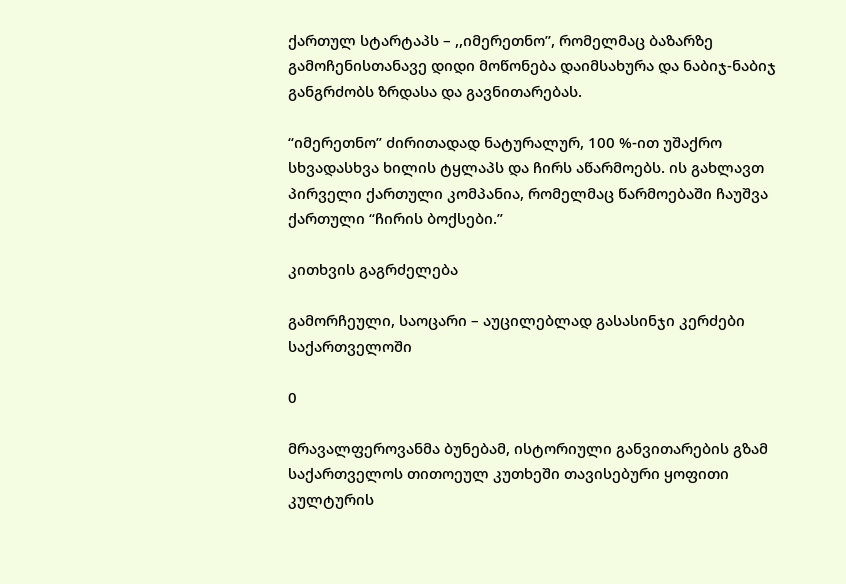ქართულ სტარტაპს – ,,იმერეთნო’’, რომელმაც ბაზარზე გამოჩენისთანავე დიდი მოწონება დაიმსახურა და ნაბიჯ-ნაბიჯ განგრძობს ზრდასა და გავნითარებას.

“იმერეთნო” ძირითადად ნატურალურ, 100 %-ით უშაქრო სხვადასხვა ხილის ტყლაპს და ჩირს აწარმოებს. ის გახლავთ პირველი ქართული კომპანია, რომელმაც წარმოებაში ჩაუშვა ქართული “ჩირის ბოქსები.”

კითხვის გაგრძელება

გამორჩეული, საოცარი – აუცილებლად გასასინჯი კერძები საქართველოში

0

მრავალფეროვანმა ბუნებამ, ისტორიული განვითარების გზამ საქართველოს თითოეულ კუთხეში თავისებური ყოფითი კულტურის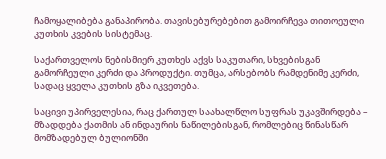ჩამოყალიბება განაპირობა. თავისებურებებით გამოირჩევა თითოეული კუთხის კვების სისტემაც.

საქართველოს ნებისმიერ კუთხეს აქვს საკუთარი, სხვებისგან გამორჩეული კერძი და პროდუქტი. თუმცა, არსებობს რამდენიმე კერძი, სადაც ყველა კუთხის გზა იკვეთება.

საცივი უპირველესია, რაც ქართულ საახალწლო სუფრას უკავშირდება – მზადდება ქათმის ან ინდაურის ნაწილებისგან, რომლებიც წინასწარ მომზადებულ ბულიონში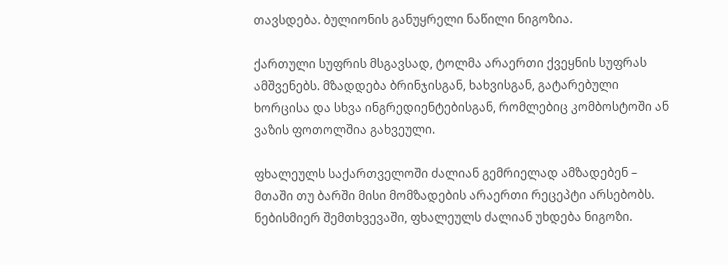თავსდება. ბულიონის განუყრელი ნაწილი ნიგოზია.

ქართული სუფრის მსგავსად, ტოლმა არაერთი ქვეყნის სუფრას ამშვენებს. მზადდება ბრინჯისგან, ხახვისგან, გატარებული ხორცისა და სხვა ინგრედიენტებისგან, რომლებიც კომბოსტოში ან ვაზის ფოთოლშია გახვეული.

ფხალეულს საქართველოში ძალიან გემრიელად ამზადებენ – მთაში თუ ბარში მისი მომზადების არაერთი რეცეპტი არსებობს. ნებისმიერ შემთხვევაში, ფხალეულს ძალიან უხდება ნიგოზი.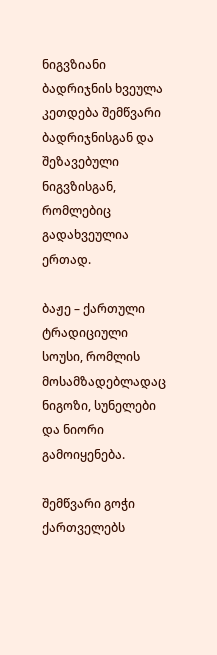ნიგვზიანი ბადრიჯნის ხვეულა კეთდება შემწვარი ბადრიჯნისგან და შეზავებული ნიგვზისგან, რომლებიც გადახვეულია ერთად.

ბაჟე – ქართული ტრადიციული სოუსი, რომლის მოსამზადებლადაც ნიგოზი, სუნელები და ნიორი გამოიყენება.

შემწვარი გოჭი ქართველებს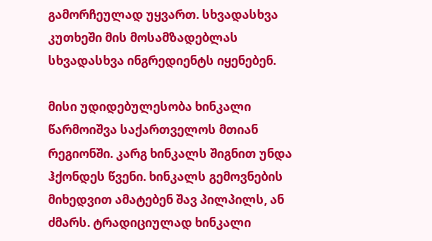გამორჩეულად უყვართ. სხვადასხვა კუთხეში მის მოსამზადებლას სხვადასხვა ინგრედიენტს იყენებენ.

მისი უდიდებულესობა ხინკალი წარმოიშვა საქართველოს მთიან რეგიონში. კარგ ხინკალს შიგნით უნდა ჰქონდეს წვენი. ხინკალს გემოვნების მიხედვით ამატებენ შავ პილპილს, ან ძმარს. ტრადიციულად ხინკალი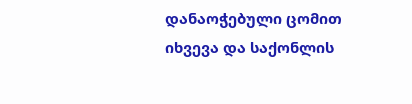დანაოჭებული ცომით იხვევა და საქონლის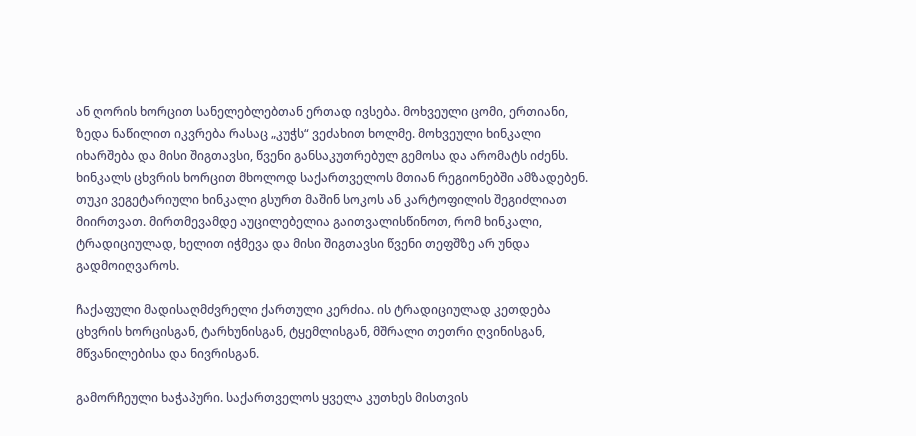ან ღორის ხორცით სანელებლებთან ერთად ივსება. მოხვეული ცომი, ერთიანი, ზედა ნაწილით იკვრება რასაც „კუჭს“ ვეძახით ხოლმე. მოხვეული ხინკალი იხარშება და მისი შიგთავსი, წვენი განსაკუთრებულ გემოსა და არომატს იძენს. ხინკალს ცხვრის ხორცით მხოლოდ საქართველოს მთიან რეგიონებში ამზადებენ. თუკი ვეგეტარიული ხინკალი გსურთ მაშინ სოკოს ან კარტოფილის შეგიძლიათ მიირთვათ. მირთმევამდე აუცილებელია გაითვალისწინოთ, რომ ხინკალი, ტრადიციულად, ხელით იჭმევა და მისი შიგთავსი წვენი თეფშზე არ უნდა გადმოიღვაროს.

ჩაქაფული მადისაღმძვრელი ქართული კერძია. ის ტრადიციულად კეთდება ცხვრის ხორცისგან, ტარხუნისგან, ტყემლისგან, მშრალი თეთრი ღვინისგან, მწვანილებისა და ნივრისგან.

გამორჩეული ხაჭაპური. საქართველოს ყველა კუთხეს მისთვის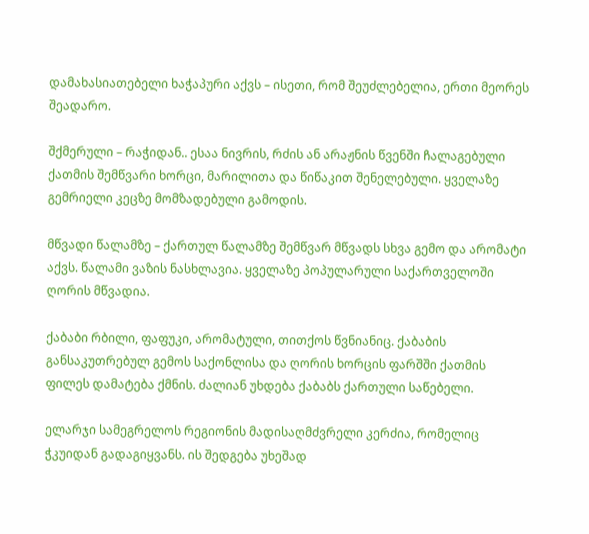დამახასიათებელი ხაჭაპური აქვს – ისეთი, რომ შეუძლებელია, ერთი მეორეს შეადარო.

შქმერული – რაჭიდან.. ესაა ნივრის, რძის ან არაჟნის წვენში ჩალაგებული ქათმის შემწვარი ხორცი, მარილითა და წიწაკით შენელებული. ყველაზე გემრიელი კეცზე მომზადებული გამოდის.

მწვადი წალამზე – ქართულ წალამზე შემწვარ მწვადს სხვა გემო და არომატი აქვს. წალამი ვაზის ნასხლავია. ყველაზე პოპულარული საქართველოში ღორის მწვადია.

ქაბაბი რბილი, ფაფუკი, არომატული, თითქოს წვნიანიც. ქაბაბის განსაკუთრებულ გემოს საქონლისა და ღორის ხორცის ფარშში ქათმის ფილეს დამატება ქმნის. ძალიან უხდება ქაბაბს ქართული საწებელი.

ელარჯი სამეგრელოს რეგიონის მადისაღმძვრელი კერძია, რომელიც ჭკუიდან გადაგიყვანს. ის შედგება უხეშად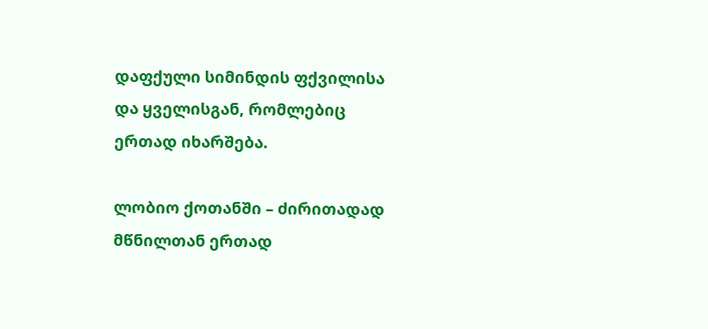დაფქული სიმინდის ფქვილისა და ყველისგან, რომლებიც ერთად იხარშება.

ლობიო ქოთანში – ძირითადად მწნილთან ერთად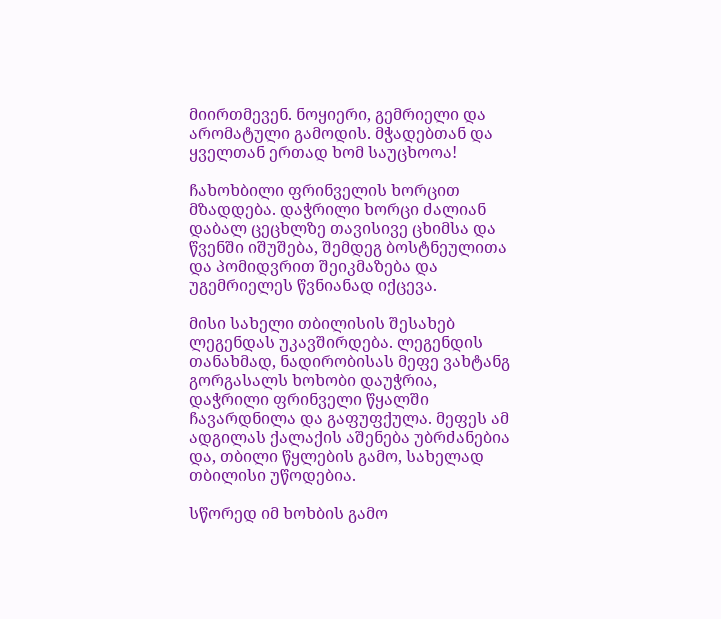მიირთმევენ. ნოყიერი, გემრიელი და არომატული გამოდის. მჭადებთან და ყველთან ერთად ხომ საუცხოოა!

ჩახოხბილი ფრინველის ხორცით მზადდება. დაჭრილი ხორცი ძალიან დაბალ ცეცხლზე თავისივე ცხიმსა და წვენში იშუშება, შემდეგ ბოსტნეულითა და პომიდვრით შეიკმაზება და უგემრიელეს წვნიანად იქცევა.

მისი სახელი თბილისის შესახებ ლეგენდას უკავშირდება. ლეგენდის თანახმად, ნადირობისას მეფე ვახტანგ გორგასალს ხოხობი დაუჭრია, დაჭრილი ფრინველი წყალში ჩავარდნილა და გაფუფქულა. მეფეს ამ ადგილას ქალაქის აშენება უბრძანებია და, თბილი წყლების გამო, სახელად თბილისი უწოდებია.

სწორედ იმ ხოხბის გამო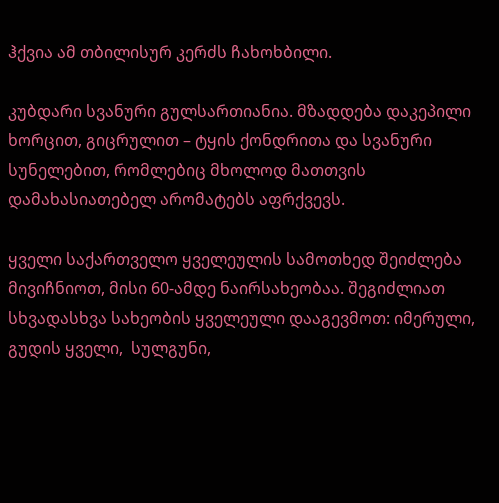ჰქვია ამ თბილისურ კერძს ჩახოხბილი.

კუბდარი სვანური გულსართიანია. მზადდება დაკეპილი ხორცით, გიცრულით – ტყის ქონდრითა და სვანური სუნელებით, რომლებიც მხოლოდ მათთვის დამახასიათებელ არომატებს აფრქვევს.

ყველი საქართველო ყველეულის სამოთხედ შეიძლება მივიჩნიოთ, მისი 60-ამდე ნაირსახეობაა. შეგიძლიათ სხვადასხვა სახეობის ყველეული დააგევმოთ: იმერული,  გუდის ყველი,  სულგუნი,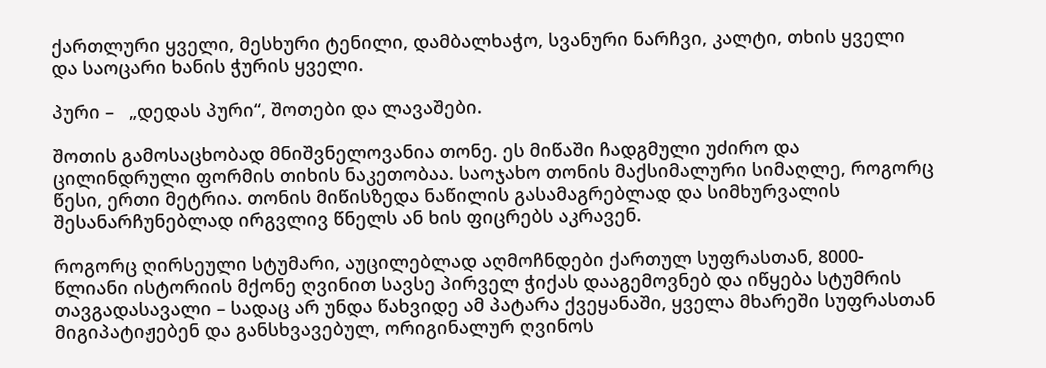ქართლური ყველი, მესხური ტენილი, დამბალხაჭო, სვანური ნარჩვი, კალტი, თხის ყველი და საოცარი ხანის ჭურის ყველი.

პური –   „დედას პური“, შოთები და ლავაშები.

შოთის გამოსაცხობად მნიშვნელოვანია თონე. ეს მიწაში ჩადგმული უძირო და ცილინდრული ფორმის თიხის ნაკეთობაა. საოჯახო თონის მაქსიმალური სიმაღლე, როგორც წესი, ერთი მეტრია. თონის მიწისზედა ნაწილის გასამაგრებლად და სიმხურვალის შესანარჩუნებლად ირგვლივ წნელს ან ხის ფიცრებს აკრავენ.

როგორც ღირსეული სტუმარი, აუცილებლად აღმოჩნდები ქართულ სუფრასთან, 8000-წლიანი ისტორიის მქონე ღვინით სავსე პირველ ჭიქას დააგემოვნებ და იწყება სტუმრის თავგადასავალი – სადაც არ უნდა წახვიდე ამ პატარა ქვეყანაში, ყველა მხარეში სუფრასთან მიგიპატიჟებენ და განსხვავებულ, ორიგინალურ ღვინოს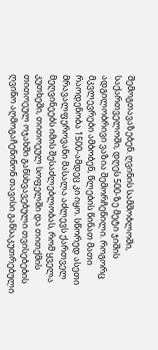შემოგთავაზებენ. ღვინის სამშობლოში, საქართველოში, დღეს 500-ზე მეტი ჯიშის ადგილობრივი ვაზია შემორჩენილი. როგორც მკვლევრები ამბობენ, წლების წინათ მათი რაოდენობა 1500-ამდეც კი იყო. სწორედ ასეთი მრავალფეროვანი მასალა აძლევს ქართველ მეღვინეებს იმის შესაძლებლობას, რომ ყველა კუთხეში, თითოეულ სოფელში და თითქმის თითოეულ ოჯახში განსხვავებული თვისებების ღვინო აღმოგაჩენინონ თავისი განსაკუთრებული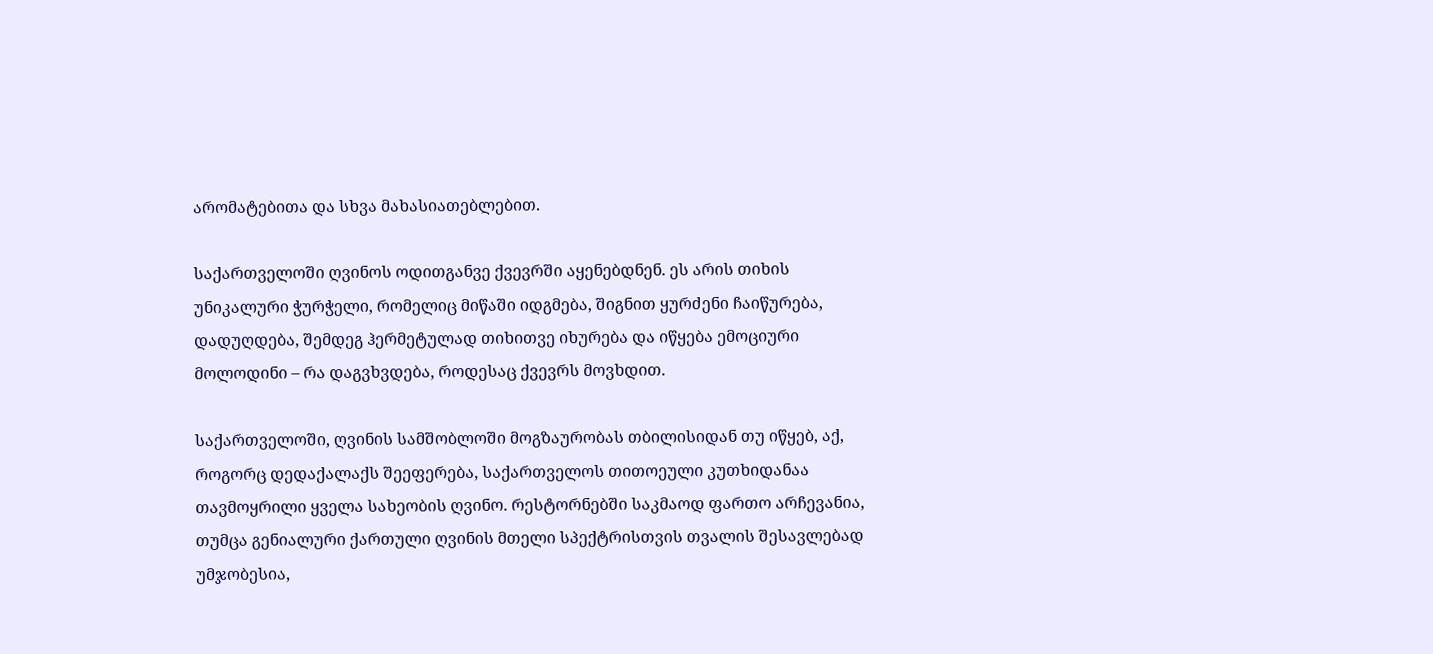არომატებითა და სხვა მახასიათებლებით.

საქართველოში ღვინოს ოდითგანვე ქვევრში აყენებდნენ. ეს არის თიხის უნიკალური ჭურჭელი, რომელიც მიწაში იდგმება, შიგნით ყურძენი ჩაიწურება, დადუღდება, შემდეგ ჰერმეტულად თიხითვე იხურება და იწყება ემოციური მოლოდინი – რა დაგვხვდება, როდესაც ქვევრს მოვხდით.

საქართველოში, ღვინის სამშობლოში მოგზაურობას თბილისიდან თუ იწყებ, აქ, როგორც დედაქალაქს შეეფერება, საქართველოს თითოეული კუთხიდანაა თავმოყრილი ყველა სახეობის ღვინო. რესტორნებში საკმაოდ ფართო არჩევანია, თუმცა გენიალური ქართული ღვინის მთელი სპექტრისთვის თვალის შესავლებად უმჯობესია,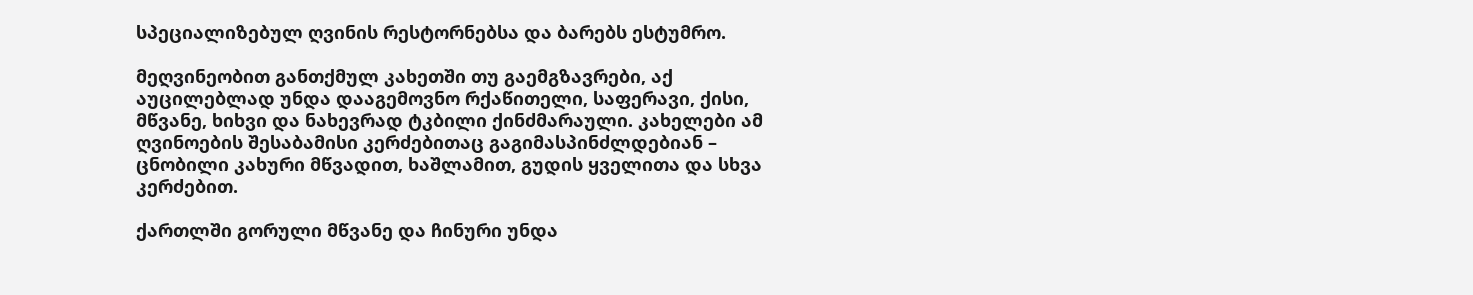სპეციალიზებულ ღვინის რესტორნებსა და ბარებს ესტუმრო.

მეღვინეობით განთქმულ კახეთში თუ გაემგზავრები, აქ აუცილებლად უნდა დააგემოვნო რქაწითელი, საფერავი, ქისი, მწვანე, ხიხვი და ნახევრად ტკბილი ქინძმარაული. კახელები ამ ღვინოების შესაბამისი კერძებითაც გაგიმასპინძლდებიან – ცნობილი კახური მწვადით, ხაშლამით, გუდის ყველითა და სხვა კერძებით.

ქართლში გორული მწვანე და ჩინური უნდა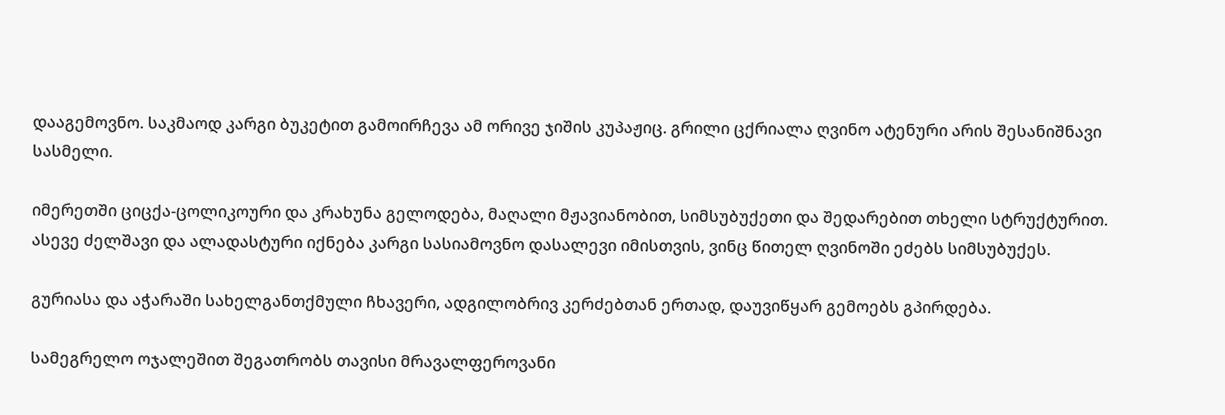დააგემოვნო. საკმაოდ კარგი ბუკეტით გამოირჩევა ამ ორივე ჯიშის კუპაჟიც. გრილი ცქრიალა ღვინო ატენური არის შესანიშნავი სასმელი.

იმერეთში ციცქა-ცოლიკოური და კრახუნა გელოდება, მაღალი მჟავიანობით, სიმსუბუქეთი და შედარებით თხელი სტრუქტურით. ასევე ძელშავი და ალადასტური იქნება კარგი სასიამოვნო დასალევი იმისთვის, ვინც წითელ ღვინოში ეძებს სიმსუბუქეს.

გურიასა და აჭარაში სახელგანთქმული ჩხავერი, ადგილობრივ კერძებთან ერთად, დაუვიწყარ გემოებს გპირდება.

სამეგრელო ოჯალეშით შეგათრობს თავისი მრავალფეროვანი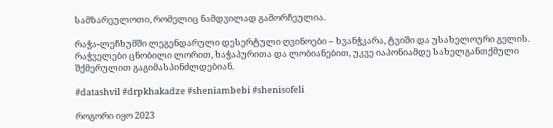სამზარეულოთი, რომელიც ნამდვილად გამორჩეულია.

რაჭა-ლეჩხუმში ლეგენდარული დესერტული ღვინოები – ხვანჭკარა, ტვიში და უსახელოური გელის. რაჭველები ცნობილი ლორით, ხაჭაპურითა და ლობიანებით, უკვე იაპონიამდე სახელგანთქმული შქმერულით გაგიმასპინძლდებიან.

#datashvil #drpkhakadze #sheniambebi #shenisofeli

როგორი იყო 2023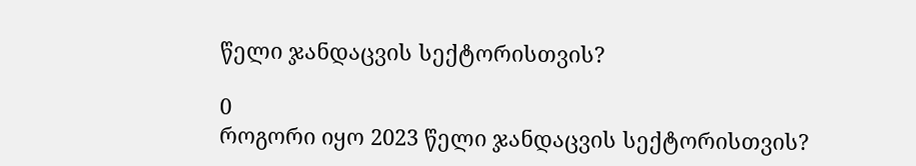წელი ჯანდაცვის სექტორისთვის?

0
როგორი იყო 2023 წელი ჯანდაცვის სექტორისთვის?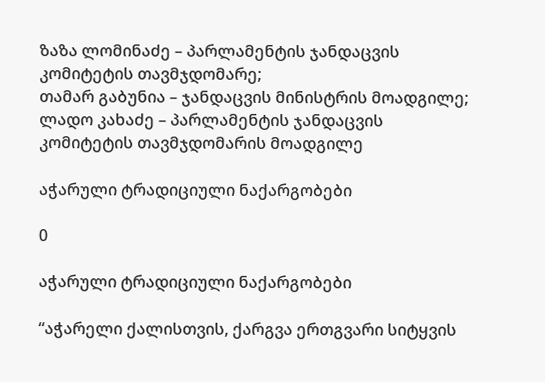ზაზა ლომინაძე – პარლამენტის ჯანდაცვის კომიტეტის თავმჯდომარე;
თამარ გაბუნია – ჯანდაცვის მინისტრის მოადგილე;
ლადო კახაძე – პარლამენტის ჯანდაცვის კომიტეტის თავმჯდომარის მოადგილე

აჭარული ტრადიციული ნაქარგობები

0

აჭარული ტრადიციული ნაქარგობები

“აჭარელი ქალისთვის, ქარგვა ერთგვარი სიტყვის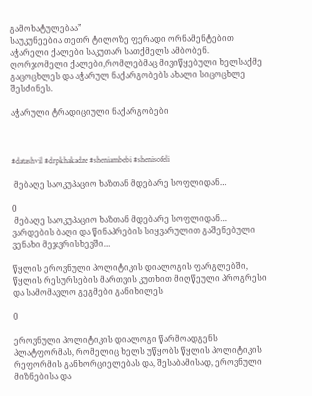გამოხატულებაა”
საუკუნეებია თეთრ ტილოზე ფერადი ორნამენტებით აჭარელი ქალები საკუთარ სათქმელს ამბობენ.
ღორჯომელი ქალები,რომლებმაც მივიწყებული ხელსაქმე გაცოცხლეს და აჭარულ ნაქარგობებს ახალი სიცოცხლე შესძინეს.

აჭარული ტრადიციული ნაქარგობები



#datashvil #drpkhakadze #sheniambebi #shenisofeli

 მებაღე საოკუპაციო ხაზთან მდებარე სოფლიდან…

0
 მებაღე საოკუპაციო ხაზთან მდებარე სოფლიდან…
ვარდების ბაღი და წინაპრების სიყვარულით გაშენებული ვენახი მეჯვრისხევში…

წყლის ეროვნული პოლიტიკის დიალოგის ფარგლებში, წყლის რესურსების მართვის კუთხით მიღწეული პროგრესი და სამომავლო გეგმები განიხილეს

0

ეროვნული პოლიტიკის დიალოგი წარმოადგენს პლატფორმას, რომელიც ხელს უწყობს წყლის პოლიტიკის რეფორმის განხორციელებას და, შესაბამისად, ეროვნული მიზნებისა და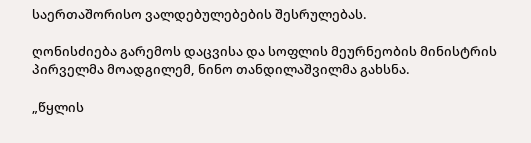საერთაშორისო ვალდებულებების შესრულებას.

ღონისძიება გარემოს დაცვისა და სოფლის მეურნეობის მინისტრის პირველმა მოადგილემ, ნინო თანდილაშვილმა გახსნა.

„წყლის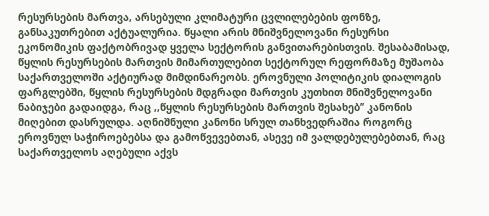რესურსების მართვა, არსებული კლიმატური ცვლილებების ფონზე, განსაკუთრებით აქტუალურია. წყალი არის მნიშვნელოვანი რესურსი ეკონომიკის ფაქტობრივად ყველა სექტორის განვითარებისთვის. შესაბამისად, წყლის რესურსების მართვის მიმართულებით სექტორულ რეფორმაზე მუშაობა საქართველოში აქტიურად მიმდინარეობს. ეროვნული პოლიტიკის დიალოგის ფარგლებში, წყლის რესურსების მდგრადი მართვის კუთხით მნიშვნელოვანი ნაბიჯები გადაიდგა, რაც ,,წყლის რესურსების მართვის შესახებ’’ კანონის მიღებით დასრულდა. აღნიშნული კანონი სრულ თანხვედრაშია როგორც ეროვნულ საჭიროებებსა და გამოწვევებთან, ასევე იმ ვალდებულებებთან, რაც საქართველოს აღებული აქვს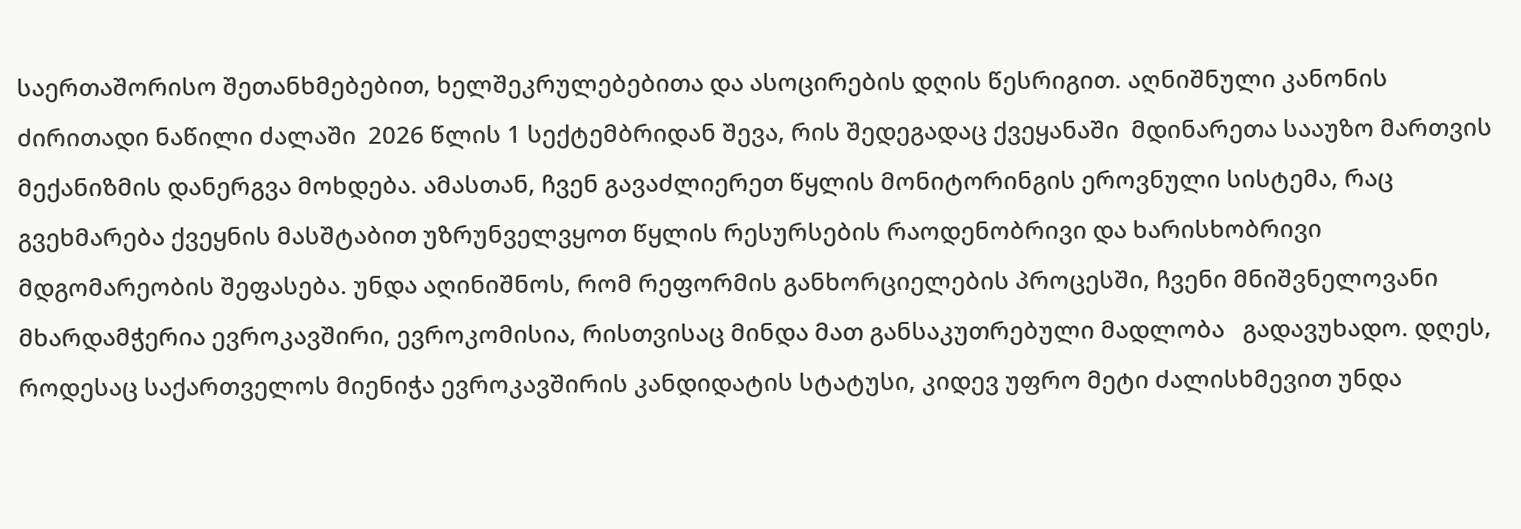საერთაშორისო შეთანხმებებით, ხელშეკრულებებითა და ასოცირების დღის წესრიგით. აღნიშნული კანონის ძირითადი ნაწილი ძალაში  2026 წლის 1 სექტემბრიდან შევა, რის შედეგადაც ქვეყანაში  მდინარეთა სააუზო მართვის მექანიზმის დანერგვა მოხდება. ამასთან, ჩვენ გავაძლიერეთ წყლის მონიტორინგის ეროვნული სისტემა, რაც გვეხმარება ქვეყნის მასშტაბით უზრუნველვყოთ წყლის რესურსების რაოდენობრივი და ხარისხობრივი მდგომარეობის შეფასება. უნდა აღინიშნოს, რომ რეფორმის განხორციელების პროცესში, ჩვენი მნიშვნელოვანი მხარდამჭერია ევროკავშირი, ევროკომისია, რისთვისაც მინდა მათ განსაკუთრებული მადლობა   გადავუხადო. დღეს, როდესაც საქართველოს მიენიჭა ევროკავშირის კანდიდატის სტატუსი, კიდევ უფრო მეტი ძალისხმევით უნდა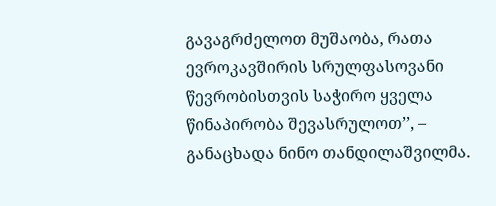გავაგრძელოთ მუშაობა, რათა ევროკავშირის სრულფასოვანი წევრობისთვის საჭირო ყველა წინაპირობა შევასრულოთ’’, – განაცხადა ნინო თანდილაშვილმა.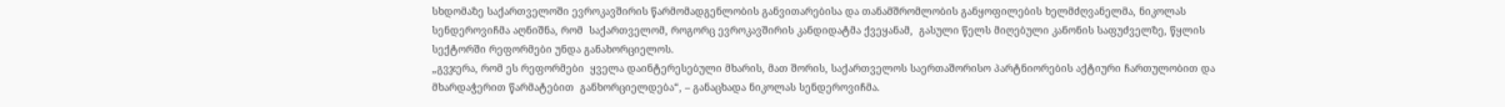სხდომაზე საქართველოში ევროკავშირის წარმომადგენლობის განვითარებისა და თანამშრომლობის განყოფილების ხელმძღვანელმა, ნიკოლას სენდეროვიჩმა აღნიშნა, რომ  საქართველომ, როგორც ევროკავშირის კანდიდატმა ქვეყანამ,  გასული წელს მიღებული კანონის საფუძველზე, წყლის სექტორში რეფორმები უნდა განახორციელოს.
„გვჯერა, რომ ეს რეფორმები  ყველა დაინტერესებული მხარის, მათ შორის, საქართველოს საერთაშორისო პარტნიორების აქტიური ჩართულობით და მხარდაჭერით წარმატებით  განხორციელდება“, – განაცხადა ნიკოლას სენდეროვიჩმა.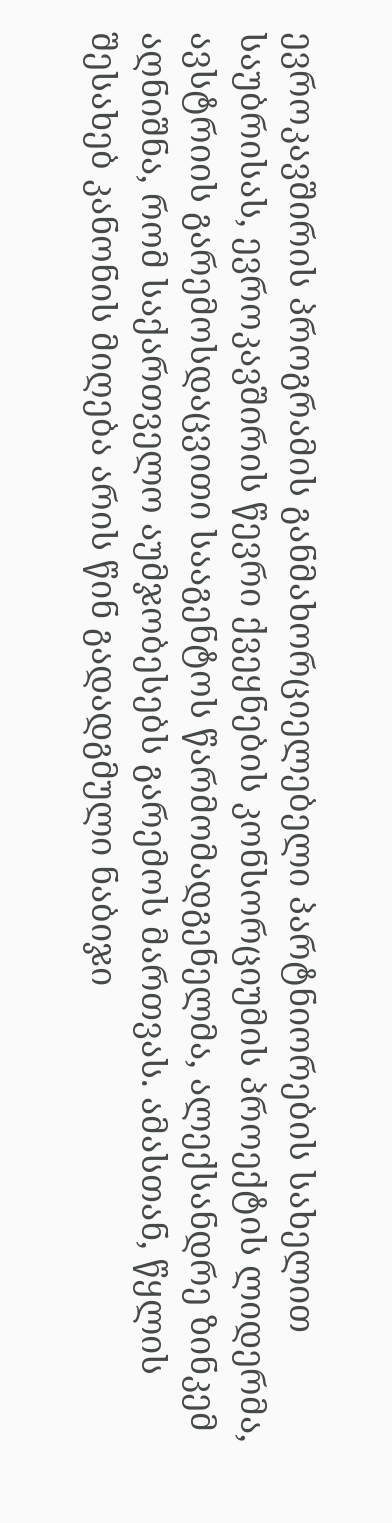ევროკავშირის პროგრამის განმახორციელებელი პარტნიორების სახელით საუბრისას, ევროკავშირის წევრი ქვეყნების კონსორციუმის პროექტის ლიდერმა, ავსტრიის გარემოსდაცვითი სააგენტოს წარმომადგენელმა, ალექსანდრე ზინკემ აღნიშნა, რომ საქართველო აუმჯობესებს გარემოს მართვას. ამასთან, წყლის შესახებ კანონის მიღება არის წინ გადადგმული ნაბიჯი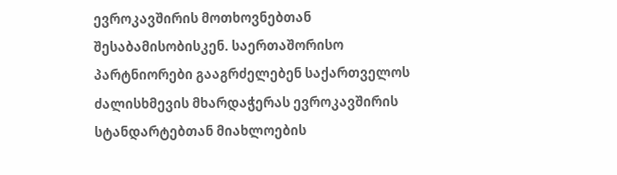ევროკავშირის მოთხოვნებთან შესაბამისობისკენ. საერთაშორისო პარტნიორები გააგრძელებენ საქართველოს ძალისხმევის მხარდაჭერას ევროკავშირის სტანდარტებთან მიახლოების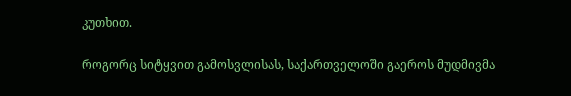კუთხით.

როგორც სიტყვით გამოსვლისას, საქართველოში გაეროს მუდმივმა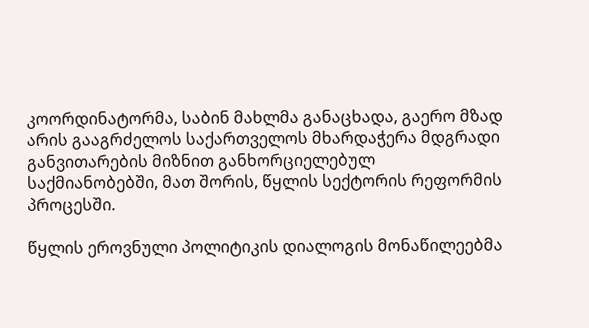კოორდინატორმა, საბინ მახლმა განაცხადა, გაერო მზად არის გააგრძელოს საქართველოს მხარდაჭერა მდგრადი განვითარების მიზნით განხორციელებულ საქმიანობებში, მათ შორის, წყლის სექტორის რეფორმის პროცესში.

წყლის ეროვნული პოლიტიკის დიალოგის მონაწილეებმა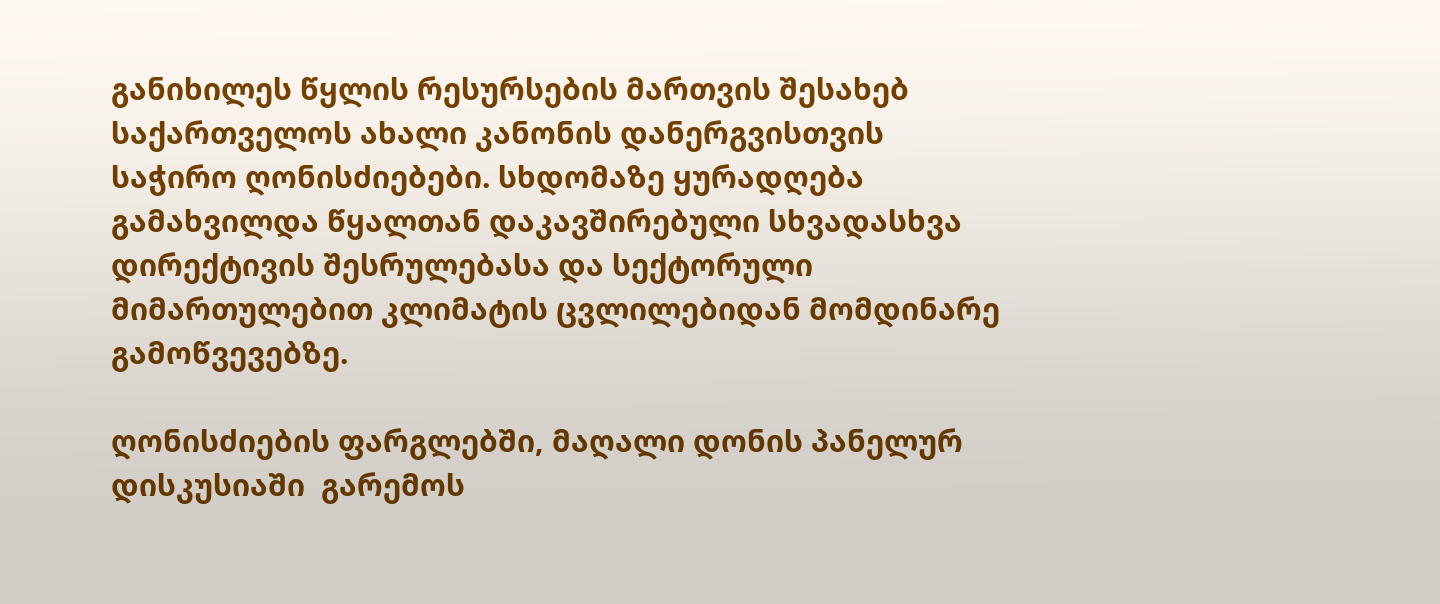განიხილეს წყლის რესურსების მართვის შესახებ საქართველოს ახალი კანონის დანერგვისთვის საჭირო ღონისძიებები. სხდომაზე ყურადღება გამახვილდა წყალთან დაკავშირებული სხვადასხვა დირექტივის შესრულებასა და სექტორული მიმართულებით კლიმატის ცვლილებიდან მომდინარე გამოწვევებზე.

ღონისძიების ფარგლებში, მაღალი დონის პანელურ დისკუსიაში  გარემოს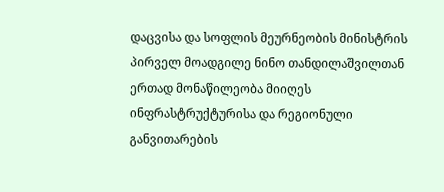დაცვისა და სოფლის მეურნეობის მინისტრის პირველ მოადგილე ნინო თანდილაშვილთან ერთად მონაწილეობა მიიღეს ინფრასტრუქტურისა და რეგიონული განვითარების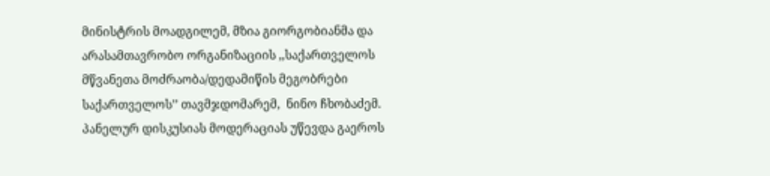მინისტრის მოადგილემ, მზია გიორგობიანმა და არასამთავრობო ორგანიზაციის ,,საქართველოს მწვანეთა მოძრაობა/დედამიწის მეგობრები საქართველოს’’ თავმჯდომარემ,  ნინო ჩხობაძემ. პანელურ დისკუსიას მოდერაციას უწევდა გაეროს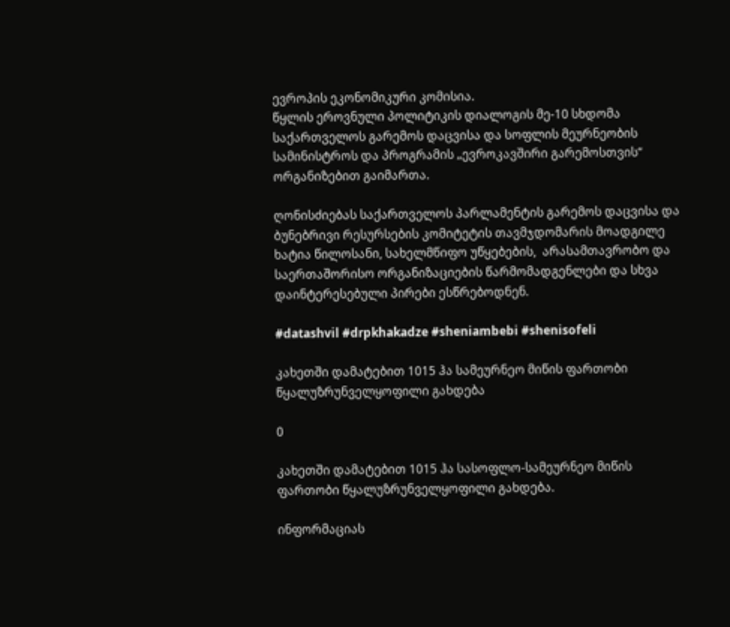ევროპის ეკონომიკური კომისია.
წყლის ეროვნული პოლიტიკის დიალოგის მე-10 სხდომა  საქართველოს გარემოს დაცვისა და სოფლის მეურნეობის სამინისტროს და პროგრამის „ევროკავშირი გარემოსთვის“ ორგანიზებით გაიმართა.

ღონისძიებას საქართველოს პარლამენტის გარემოს დაცვისა და ბუნებრივი რესურსების კომიტეტის თავმჯდომარის მოადგილე ხატია წილოსანი, სახელმწიფო უწყებების,  არასამთავრობო და საერთაშორისო ორგანიზაციების წარმომადგენლები და სხვა დაინტერესებული პირები ესწრებოდნენ.

#datashvil #drpkhakadze #sheniambebi #shenisofeli

კახეთში დამატებით 1015 ჰა სამეურნეო მიწის ფართობი წყალუზრუნველყოფილი გახდება

0

კახეთში დამატებით 1015 ჰა სასოფლო-სამეურნეო მიწის ფართობი წყალუზრუნველყოფილი გახდება.

ინფორმაციას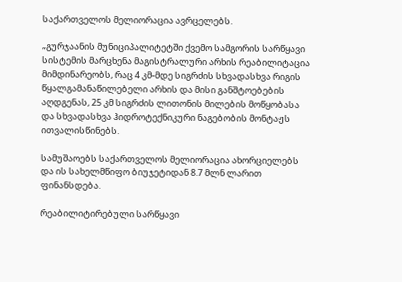საქართველოს მელიორაცია ავრცელებს.

„გურჯაანის მუნიციპალიტეტში ქვემო სამგორის სარწყავი სისტემის მარცხენა მაგისტრალური არხის რეაბილიტაცია მიმდინარეობს, რაც 4 კმ-მდე სიგრძის სხვადასხვა რიგის წყალგამანაწილებელი არხის და მისი განშტოებების აღდგენას, 25 კმ სიგრძის ლითონის მილების მოწყობასა და სხვადასხვა ჰიდროტექნიკური ნაგებობის მონტაჟს ითვალისწინებს.

სამუშაოებს საქართველოს მელიორაცია ახორციელებს და ის სახელმწიფო ბიუჯეტიდან 8.7 მლნ ლარით ფინანსდება.

რეაბილიტირებული სარწყავი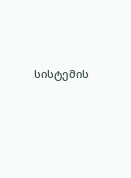სისტემის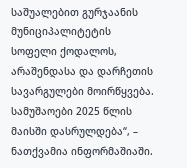საშუალებით გურჯაანის მუნიციპალიტეტის სოფელი ქოდალოს, არაშენდასა და დარჩეთის სავარგულები მოირწყვება. სამუშაოები 2025 წლის მაისში დასრულდება“, – ნათქვამია ინფორმაშიაში.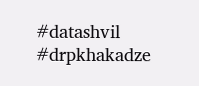#datashvil #drpkhakadze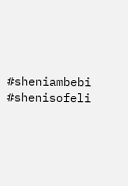#sheniambebi #shenisofeli